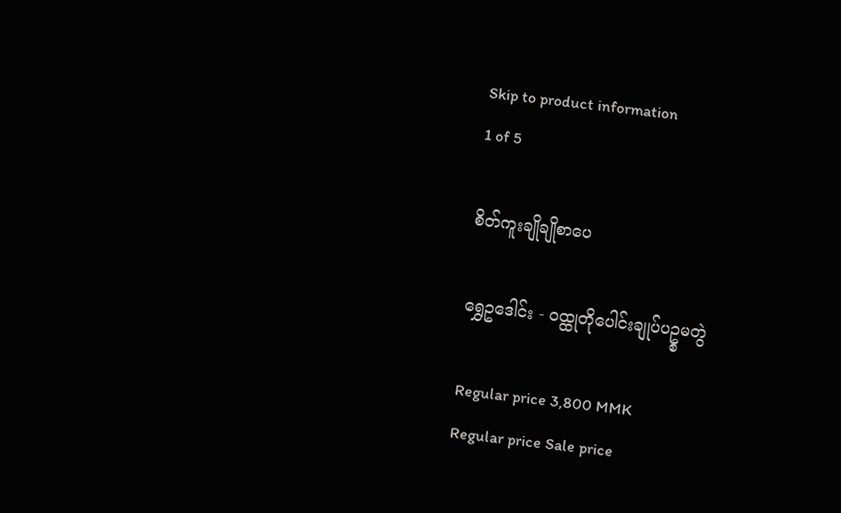Skip to product information
1 of 5

စိတ်ကူးချိုချိုစာပေ

ရွှေဥဒေါင်း - ဝထ္ထုတိုပေါင်းချုပ်ပဥ္စမတွဲ

Regular price 3,800 MMK
Regular price Sale price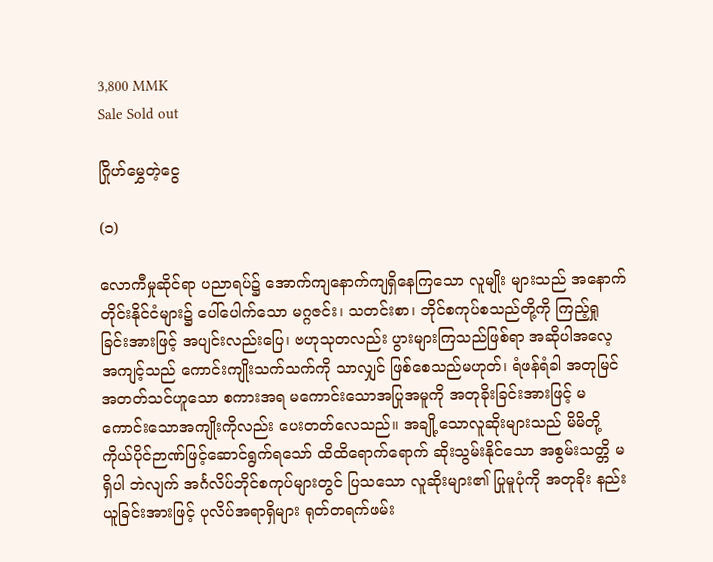3,800 MMK
Sale Sold out

ဂြိုဟ်မွှေတဲ့ငွေ

(၁)

လောကီမှုဆိုင်ရာ ပညာရပ်၌ အောက်ကျနောက်ကျရှိနေကြသော လူမျိုး များသည် အနောက်တိုင်းနိုင်ငံများ၌ ပေါ်ပေါက်သော မဂ္ဂဇင်း၊ သတင်းစာ၊ ဘိုင်စကုပ်စသည်တို့ကို ကြည့်ရှုခြင်းအားဖြင့် အပျင်းလည်းပြေ၊ ဗဟုသုတလည်း ပွားများကြသည်ဖြစ်ရာ အဆိုပါအလေ့အကျင့်သည် ကောင်းကျိုးသက်သက်ကို သာလျှင် ဖြစ်စေသည်မဟုတ်၊ ရံဖန်ရံခါ အတုမြင်အတတ်သင်ဟူသော စကားအရ မကောင်းသောအပြုအမူကို အတုခိုးခြင်းအားဖြင့် မကောင်းသောအကျိုးကိုလည်း ပေးတတ်လေသည်။ အချို့သောလူဆိုးများသည် မိမိတို့ ကိုယ်ပိုင်ဉာဏ်ဖြင့်ဆောင်ရွက်ရသော် ထိထိရောက်ရောက် ဆိုးသွမ်းနိုင်သော အစွမ်းသတ္တိ မရှိပါ ဘဲလျက် အင်္ဂလိပ်ဘိုင်စကုပ်များတွင် ပြသသော လူဆိုးများ၏ ပြုမူပုံကို အတုခိုး နည်းယူခြင်းအားဖြင့် ပုလိပ်အရာရှိများ ရုတ်တရက်ဖမ်း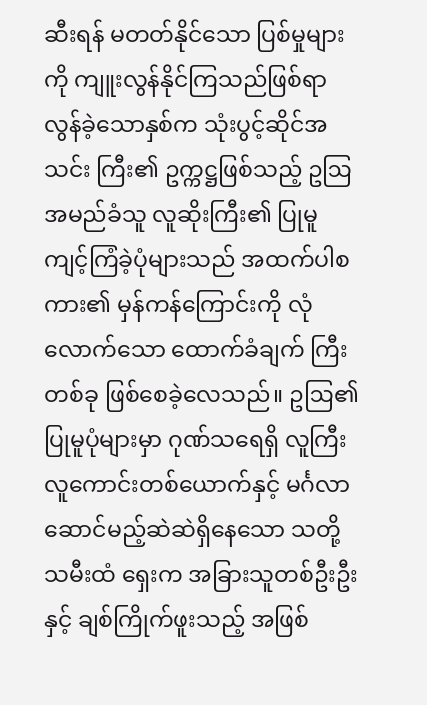ဆီးရန် မတတ်နိုင်သော ပြစ်မှုများကို ကျူးလွန်နိုင်ကြသည်ဖြစ်ရာ လွန်ခဲ့သောနှစ်က သုံးပွင့်ဆိုင်အသင်း ကြီး၏ ဥက္ကဋ္ဌဖြစ်သည့် ဥဩအမည်ခံသူ လူဆိုးကြီး၏ ပြုမူကျင့်ကြံခဲ့ပုံများသည် အထက်ပါစကား၏ မှန်ကန်ကြောင်းကို လုံလောက်သော ထောက်ခံချက် ကြီးတစ်ခု ဖြစ်စေခဲ့လေသည်။ ဥဩ၏ ပြုမူပုံများမှာ ဂုဏ်သရေရှိ လူကြီးလူကောင်းတစ်ယောက်နှင့် မင်္ဂလာဆောင်မည့်ဆဲဆဲရှိနေသော သတို့သမီးထံ ရှေးက အခြားသူတစ်ဦးဦးနှင့် ချစ်ကြိုက်ဖူးသည့် အဖြစ်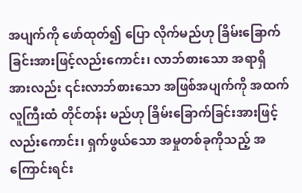အပျက်ကို ဖော်ထုတ်၍ ပြော လိုက်မည်ဟု ခြိမ်းခြောက်ခြင်းအားဖြင့်လည်းကောင်း၊ လာဘ်စားသော အရာရှိ အားလည်း ၎င်းလာဘ်စားသော အဖြစ်အပျက်ကို အထက်လူကြီးထံ တိုင်တန်း မည်ဟု ခြိမ်းခြောက်ခြင်းအားဖြင့်လည်းကောင်း၊ ရှက်ဖွယ်သော အမှုတစ်ခုကိုသည့် အကြောင်းရင်း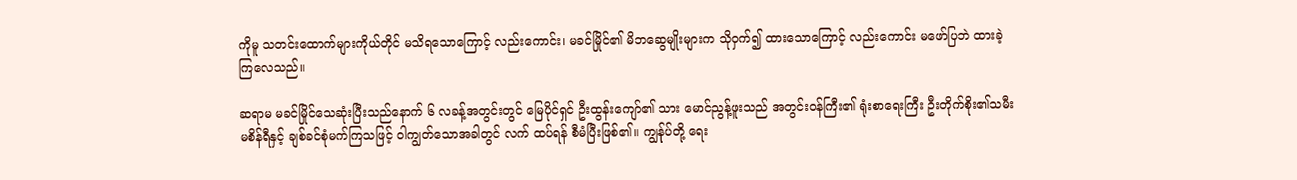ကိုမူ သတင်းထောက်များကိုယ်တိုင် မသိရသောကြောင့် လည်းကောင်း၊ မခင်မြိုင်၏ မိဘဆွေမျိုးများက သိုဝှက်၍ ထားသောကြောင့် လည်းကောင်း မဖော်ပြဘဲ ထားခဲ့ကြလေသည်။

ဆရာမ မခင်မြိုင်သေဆုံးပြီးသည်နောက် ၆ လခန့်အတွင်းတွင် မြေပိုင်ရှင် ဦးထွန်းကျော်၏ သား မောင်ညွန့်ဖူးသည် အတွင်းဝန်ကြီး၏ ရုံးစာရေးကြီး ဦးတိုက်စိုး၏သမီး မစိန်ရီနှင့် ချစ်ခင်စုံမက်ကြသဖြင့် ဝါကျွတ်သောအခါတွင် လက် ထပ်ရန် စီမံပြီးဖြစ်၏။ ကျွန်ုပ်တို့ ရေး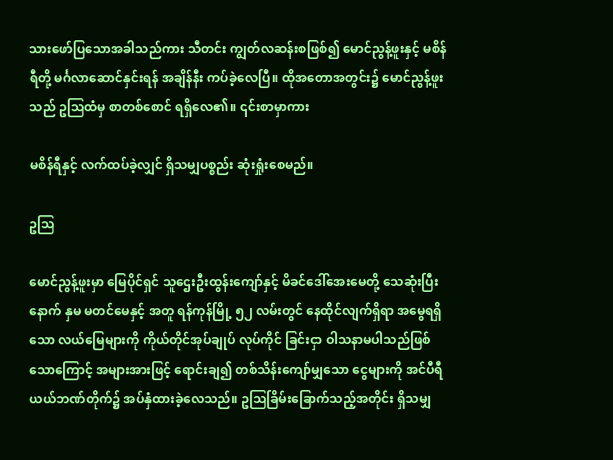သားဖော်ပြသောအခါသည်ကား သီတင်း ကျွတ်လဆန်းစဖြစ်၍ မောင်ညွန့်ဖူးနှင့် မစိန်ရီတို့ မင်္ဂလာဆောင်နှင်းရန် အချိန်နီး ကပ်ခဲ့လေပြီ။ ထိုအတောအတွင်း၌ မောင်ညွန့်ဖူးသည် ဥဩထံမှ စာတစ်စောင် ရရှိလေ၏။ ၎င်းစာမှာကား

မစိန်ရီနှင့် လက်ထပ်ခဲ့လျှင် ရှိသမျှပစ္စည်း ဆုံးရှုံးစေမည်။

ဥသြ

မောင်ညွန့်ဖူးမှာ မြေပိုင်ရှင် သူဌေးဦးထွန်းကျော်နှင့် မိခင်ဒေါ်အေးမေတို့ သေဆုံးပြီးနောက် နှမ မတင်မေနှင့် အတူ ရန်ကုန်မြို့ ၅၂ လမ်းတွင် နေထိုင်လျက်ရှိရာ အမွေရရှိသော လယ်မြေများကို ကိုယ်တိုင်အုပ်ချုပ် လုပ်ကိုင် ခြင်းငှာ ဝါသနာမပါသည်ဖြစ်သောကြောင့် အများအားဖြင့် ရောင်းချ၍ တစ်သိန်းကျော်မျှသော ငွေများကို အင်ပီရီယယ်ဘဏ်တိုက်၌ အပ်နှံထားခဲ့လေသည်။ ဥဩခြိမ်းခြောက်သည့်အတိုင်း ရှိသမျှ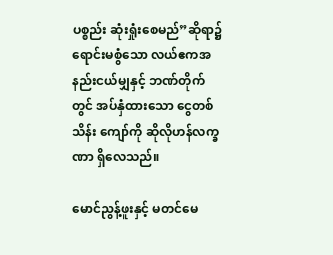ပစ္စည်း ဆုံးရှုံးစေမည်”ဆိုရာ၌ ရောင်းမစွံသော လယ်ဧကအနည်းငယ်မျှနှင့် ဘဏ်တိုက်တွင် အပ်နှံထားသော ငွေတစ်သိန်း ကျော်ကို ဆိုလိုဟန်လက္ခဏာ ရှိလေသည်။

မောင်ညွန့်ဖူးနှင့် မတင်မေ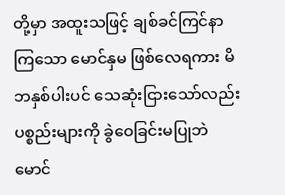တို့မှာ အထူးသဖြင့် ချစ်ခင်ကြင်နာကြသော မောင်နှမ ဖြစ်လေရကား မိဘနှစ်ပါးပင် သေဆုံးငြားသော်လည်း ပစ္စည်းများကို ခွဲဝေခြင်းမပြုဘဲ မောင်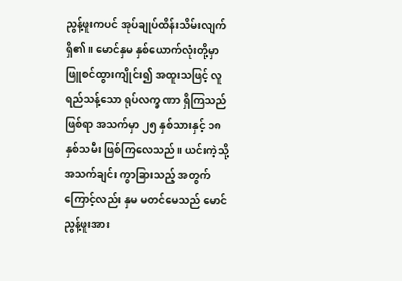ညွန့်ဖူးကပင် အုပ်ချုပ်ထိန်းသိမ်းလျက် ရှိ၏။ မောင်နှမ နှစ်ယောက်လုံးတို့မှာ ဖြူစင်ထွားကျိုင်း၍ အထူးသဖြင့် လူရည်သန့်သော ရုပ်လက္ခ ဏာ ရှိကြသည်ဖြစ်ရာ အသက်မှာ ၂၅ နှစ်သားနှင့် ၁၈ နှစ်သမီး ဖြစ်ကြလေသည်။ ယင်းကဲ့သို့ အသက်ချင်း ကွာခြားသည့် အတွက်ကြောင့်လည်း နှမ မတင်မေသည် မောင်ညွန့်ဖူးအား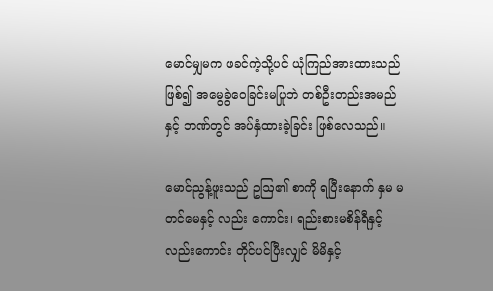မောင်မျှမက ဖခင်ကဲ့သို့ပင် ယုံကြည်အားထားသည်ဖြစ်၍ အမွေခွဲဝေခြင်းမပြုဘဲ တစ်ဦးတည်းအမည်နှင့် ဘဏ်တွင် အပ်နှံထားခဲ့ခြင်း ဖြစ်လေသည်။

မောင်ညွန့်ဖူးသည် ဥဩ၏ စာကို ရပြီးနောက် နှမ မတင်မေနှင့် လည်း ကောင်း၊ ရည်းစားမစိန်ရီနှင့်လည်းကောင်း တိုင်ပင်ပြီးလျှင် မိမိနှင့်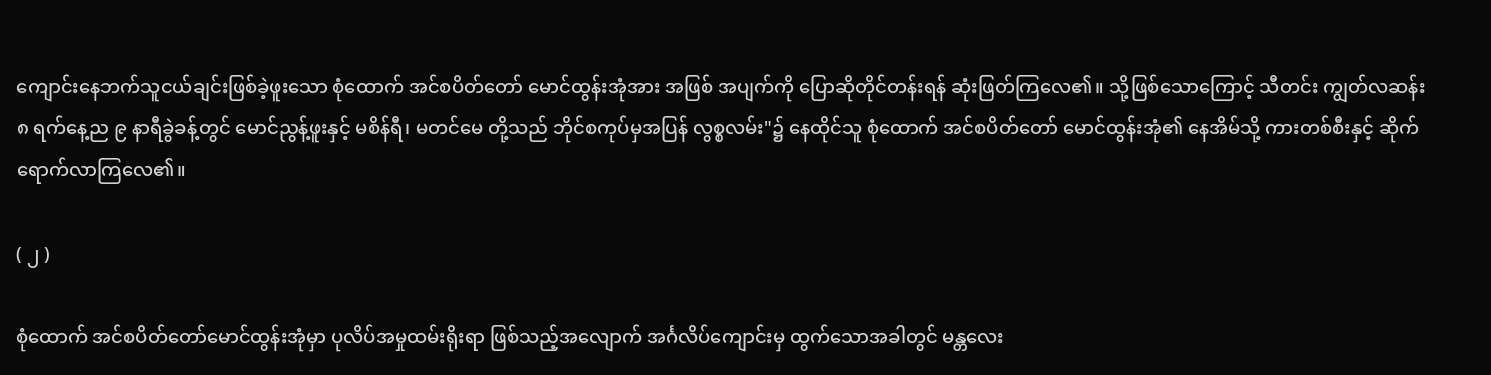ကျောင်းနေဘက်သူငယ်ချင်းဖြစ်ခဲ့ဖူးသော စုံထောက် အင်စပိတ်တော် မောင်ထွန်းအုံအား အဖြစ် အပျက်ကို ပြောဆိုတိုင်တန်းရန် ဆုံးဖြတ်ကြလေ၏။ သို့ဖြစ်သောကြောင့် သီတင်း ကျွတ်လဆန်း ၈ ရက်နေ့ည ၉ နာရီခွဲခန့်တွင် မောင်ညွန့်ဖူးနှင့် မစိန်ရီ၊ မတင်မေ တို့သည် ဘိုင်စကုပ်မှအပြန် လွစ္စလမ်း"၌ နေထိုင်သူ စုံထောက် အင်စပိတ်တော် မောင်ထွန်းအုံ၏ နေအိမ်သို့ ကားတစ်စီးနှင့် ဆိုက်ရောက်လာကြလေ၏။

( ၂ )

စုံထောက် အင်စပိတ်တော်မောင်ထွန်းအုံမှာ ပုလိပ်အမှုထမ်းရိုးရာ ဖြစ်သည့်အလျောက် အင်္ဂလိပ်ကျောင်းမှ ထွက်သောအခါတွင် မန္တလေး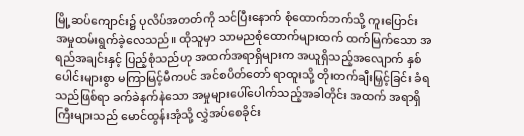မြို့ဆပ်ကျောင်း၌ ပုလိပ်အတတ်ကို သင်ပြီးနောက် စုံထောက်ဘက်သို့ ကူးပြောင်း အမှုထမ်းရွက်ခဲ့လေသည်။ ထိုသူမှာ သာမညစုံထောက်များထက် ထက်မြက်သော အရည်အချင်းနှင့် ပြည့်စုံသည်ဟု အထက်အရာရှိများက အယူရှိသည့်အလျောက် နှစ်ပေါင်းများစွာ မကြာမြင့်မီကပင် အင်စပိတ်တော် ရာထူးသို့ တိုးတက်ချီးမြှင့်ခြင်း ခံရသည်ဖြစ်ရာ ခက်ခဲနက်နဲသော အမှုများပေါ်ပေါက်သည့်အခါတိုင်း အထက် အရာရှိကြီးများသည် မောင်ထွန်းအုံသို့ လွှဲအပ်စေခိုင်း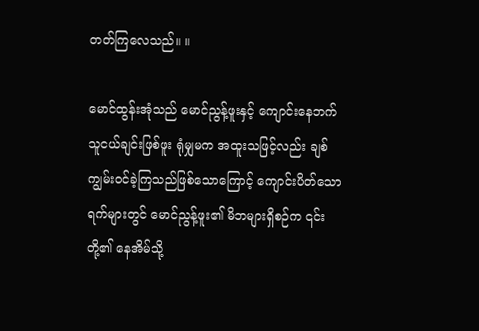တတ်ကြလေသည်။ ။

မောင်ထွန်းအုံသည် မောင်ညွန့်ဖူးနှင့် ကျောင်းနေဘက်သူငယ်ချင်းဖြစ်ဖူး ရုံမျှမက အထူးသဖြင့်လည်း ချစ်ကျွမ်းဝင်ခဲ့ကြသည်ဖြစ်သောကြောင့် ကျောင်းပိတ်သောရက်များတွင် မောင်ညွန့်ဖူး၏ မိဘများရှိစဉ်က ၎င်းတို့၏ နေအိမ်သို့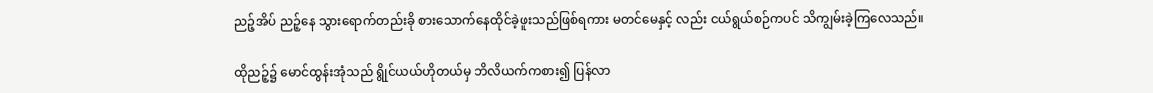ညဉ့်အိပ် ညဉ့်နေ သွားရောက်တည်းခို စားသောက်နေထိုင်ခဲ့ဖူးသည်ဖြစ်ရကား မတင်မေနှင့် လည်း ငယ်ရွယ်စဉ်ကပင် သိကျွမ်းခဲ့ကြလေသည်။

ထိုညဉ့်၌ မောင်ထွန်းအုံသည် ရွိုင်ယယ်ဟိုတယ်မှ ဘိလိယက်ကစား၍ ပြန်လာ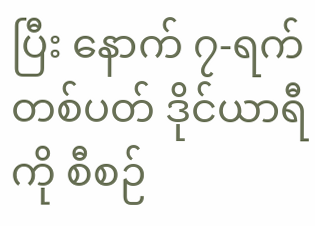ပြီး နောက် ၇-ရက်တစ်ပတ် ဒိုင်ယာရီကို စီစဉ်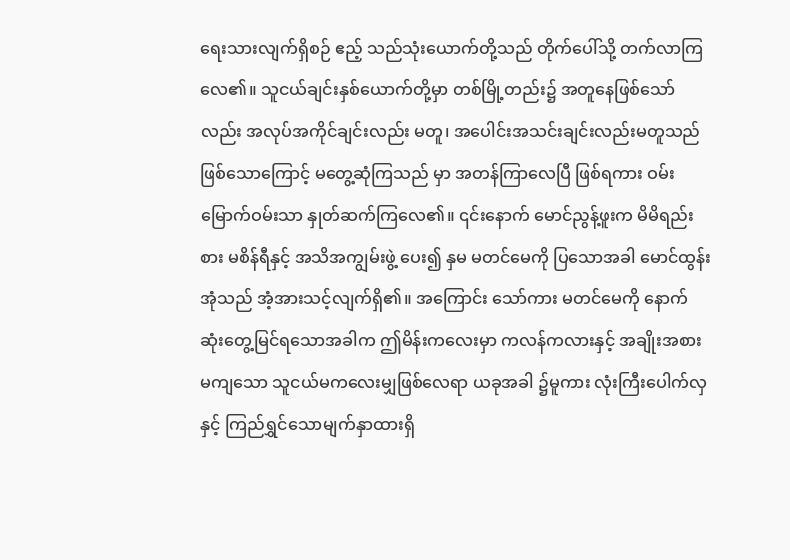ရေးသားလျက်ရှိစဉ် ဧည့် သည်သုံးယောက်တို့သည် တိုက်ပေါ်သို့ တက်လာကြလေ၏။ သူငယ်ချင်းနှစ်ယောက်တို့မှာ တစ်မြို့တည်း၌ အတူနေဖြစ်သော်လည်း အလုပ်အကိုင်ချင်းလည်း မတူ၊ အပေါင်းအသင်းချင်းလည်းမတူသည် ဖြစ်သောကြောင့် မတွေ့ဆုံကြသည် မှာ အတန်ကြာလေပြီ ဖြစ်ရကား ဝမ်းမြောက်ဝမ်းသာ နှုတ်ဆက်ကြလေ၏။ ၎င်းနောက် မောင်ညွန့်ဖူးက မိမိရည်းစား မစိန်ရီနှင့် အသိအကျွမ်းဖွဲ့ ပေး၍ နှမ မတင်မေကို ပြသောအခါ မောင်ထွန်းအုံသည် အံ့အားသင့်လျက်ရှိ၏။ အကြောင်း သော်ကား မတင်မေကို နောက်ဆုံးတွေ့မြင်ရသောအခါက ဤမိန်းကလေးမှာ ကလန်ကလားနှင့် အချိုးအစားမကျသော သူငယ်မကလေးမျှဖြစ်လေရာ ယခုအခါ ၌မူကား လုံးကြီးပေါက်လှနှင့် ကြည်ရွှင်သောမျက်နှာထားရှိ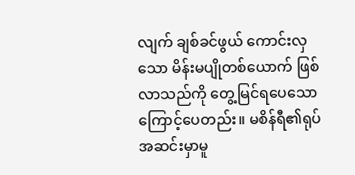လျက် ချစ်ခင်ဖွယ် ကောင်းလှသော မိန်းမပျိုတစ်ယောက် ဖြစ်လာသည်ကို တွေ့မြင်ရပေသော ကြောင့်ပေတည်း။ မစိန်ရီ၏ရုပ်အဆင်းမှာမူ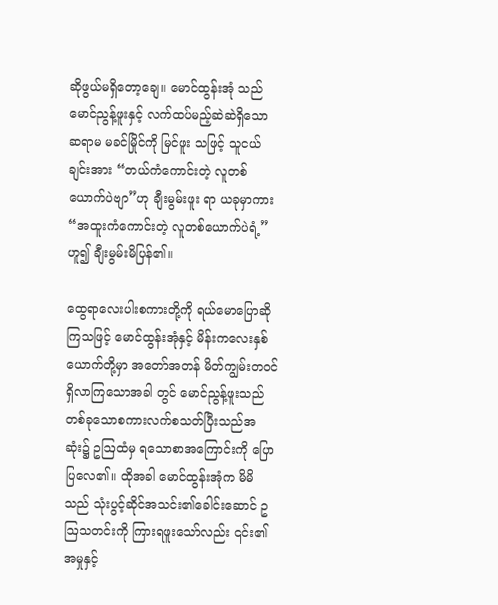ဆိုဖွယ်မရှိတော့ချေ။ မောင်ထွန်းအုံ သည် မောင်ညွန့်ဖူးနှင့် လက်ထပ်မည့်ဆဲဆဲရှိသော ဆရာမ မခင်မြိုင်ကို မြင်ဖူး သဖြင့် သူငယ်ချင်းအား “တယ်ကံကောင်းတဲ့ လူတစ်ယောက်ပဲဗျာ”ဟု ချီးမွမ်းဖူး ရာ ယခုမှာကား “အထူးကံကောင်းတဲ့ လူတစ်ယောက်ပဲရံ့” ဟူ၍ ချီးမွမ်းမိပြန်၏။

ထွေရာလေးပါးစကားတို့ကို ရယ်မောပြောဆိုကြသဖြင့် မောင်ထွန်းအုံနှင့် မိန်းကလေးနှစ်ယောက်တို့မှာ အတော်အတန် မိတ်ကျွမ်းတဝင်ရှိလာကြသောအခါ တွင် မောင်ညွန့်ဖူးသည် တစ်ခုသောစကားလက်စသတ်ပြီးသည်အဆုံး၌ ဥဩထံမှ ရသောစာအကြောင်းကို ပြောပြလေ၏။ ထိုအခါ မောင်ထွန်းအုံက မိမိသည် သုံးပွင့်ဆိုင်အသင်း၏ခေါင်းဆောင် ဥဩသတင်းကို ကြားရဖူးသော်လည်း ၎င်း၏ အမှုနှင့်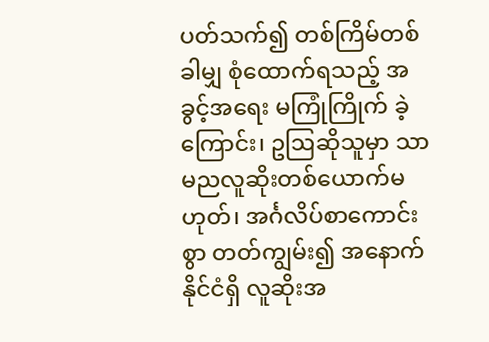ပတ်သက်၍ တစ်ကြိမ်တစ်ခါမျှ စုံထောက်ရသည့် အခွင့်အရေး မကြုံကြိုက် ခဲ့ကြောင်း၊ ဥဩဆိုသူမှာ သာမညလူဆိုးတစ်ယောက်မဟုတ်၊ အင်္ဂလိပ်စာကောင်း စွာ တတ်ကျွမ်း၍ အနောက်နိုင်ငံရှိ လူဆိုးအ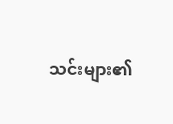သင်းများ၏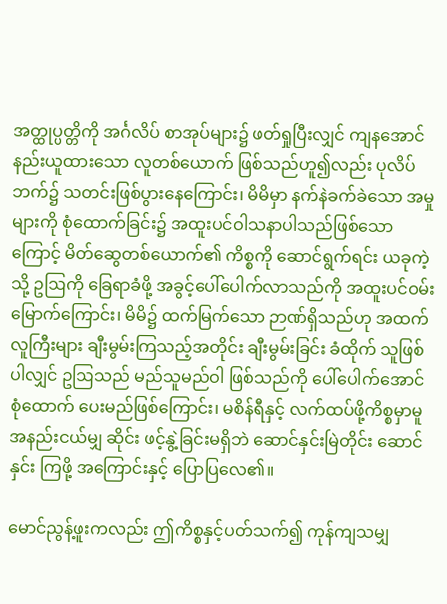အတ္ထုပ္ပတ္တိကို အင်္ဂလိပ် စာအုပ်များ၌ ဖတ်ရှုပြီးလျှင် ကျနအောင် နည်းယူထားသော လူတစ်ယောက် ဖြစ်သည်ဟူ၍လည်း ပုလိပ်ဘက်၌ သတင်းဖြစ်ပွားနေကြောင်း၊ မိမိမှာ နက်နဲခက်ခဲသော အမှုများကို စုံထောက်ခြင်း၌ အထူးပင်ဝါသနာပါသည်ဖြစ်သောကြောင့် မိတ်ဆွေတစ်ယောက်၏ ကိစ္စကို ဆောင်ရွက်ရင်း ယခုကဲ့သို့ ဥဩကို ခြေရာခံဖို့ အခွင့်ပေါ်ပေါက်လာသည်ကို အထူးပင်ဝမ်းမြောက်ကြောင်း၊ မိမိ၌ ထက်မြက်သော ဉာဏ်ရှိသည်ဟု အထက်လူကြီးများ ချီးမွမ်းကြသည့်အတိုင်း ချီးမွမ်းခြင်း ခံထိုက် သူဖြစ်ပါလျှင် ဥဩသည် မည်သူမည်ဝါ ဖြစ်သည်ကို ပေါ်ပေါက်အောင် စုံထောက် ပေးမည်ဖြစ်ကြောင်း၊ မစိန်ရီနှင့် လက်ထပ်ဖို့ကိစ္စမှာမူ အနည်းငယ်မျှ ဆိုင်း ဖင့်နွဲ့ခြင်းမရှိဘဲ ဆောင်နှင်းမြဲတိုင်း ဆောင်နှင်း ကြဖို့ အကြောင်းနှင့် ပြောပြလေ၏။

မောင်ညွန့်ဖူးကလည်း ဤကိစ္စနှင့်ပတ်သက်၍ ကုန်ကျသမျှ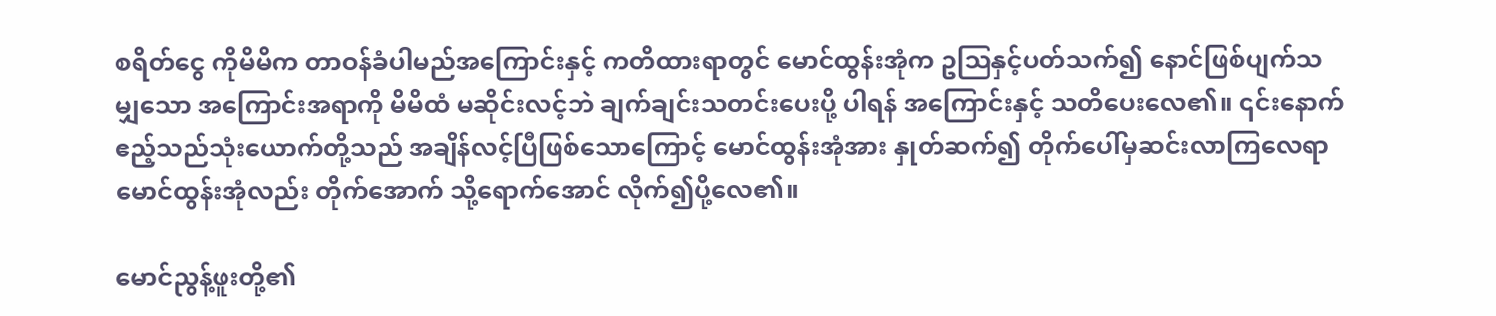စရိတ်ငွေ ကိုမိမိက တာဝန်ခံပါမည်အကြောင်းနှင့် ကတိထားရာတွင် မောင်ထွန်းအုံက ဥဩနှင့်ပတ်သက်၍ နောင်ဖြစ်ပျက်သမျှသော အကြောင်းအရာကို မိမိထံ မဆိုင်းလင့်ဘဲ ချက်ချင်းသတင်းပေးပို့ ပါရန် အကြောင်းနှင့် သတိပေးလေ၏။ ၎င်းနောက် ဧည့်သည်သုံးယောက်တို့သည် အချိန်လင့်ပြီဖြစ်သောကြောင့် မောင်ထွန်းအုံအား နှုတ်ဆက်၍ တိုက်ပေါ်မှဆင်းလာကြလေရာ မောင်ထွန်းအုံလည်း တိုက်အောက် သို့ရောက်အောင် လိုက်၍ပို့လေ၏။

မောင်ညွန့်ဖူးတို့၏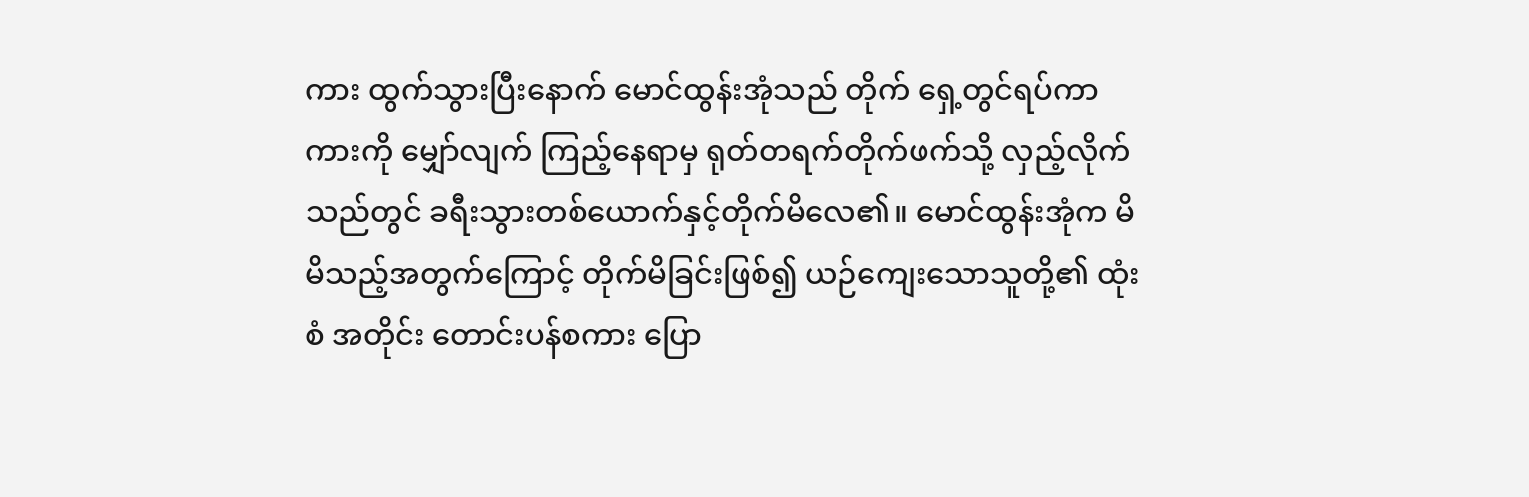ကား ထွက်သွားပြီးနောက် မောင်ထွန်းအုံသည် တိုက် ရှေ့တွင်ရပ်ကာ ကားကို မျှော်လျက် ကြည့်နေရာမှ ရုတ်တရက်တိုက်ဖက်သို့ လှည့်လိုက်သည်တွင် ခရီးသွားတစ်ယောက်နှင့်တိုက်မိလေ၏။ မောင်ထွန်းအုံက မိမိသည့်အတွက်ကြောင့် တိုက်မိခြင်းဖြစ်၍ ယဉ်ကျေးသောသူတို့၏ ထုံးစံ အတိုင်း တောင်းပန်စကား ပြော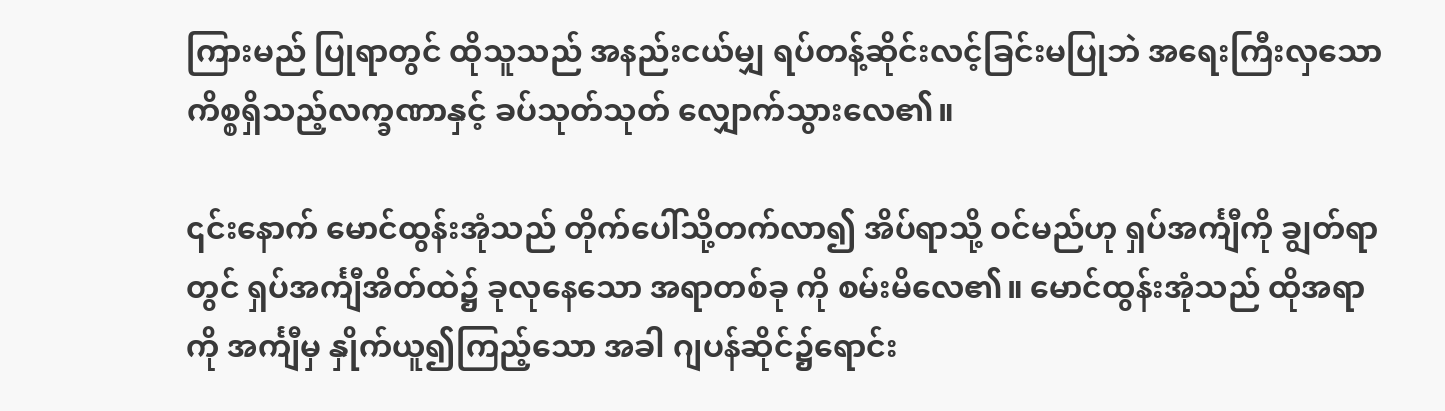ကြားမည် ပြုရာတွင် ထိုသူသည် အနည်းငယ်မျှ ရပ်တန့်ဆိုင်းလင့်ခြင်းမပြုဘဲ အရေးကြီးလှသော ကိစ္စရှိသည့်လက္ခဏာနှင့် ခပ်သုတ်သုတ် လျှောက်သွားလေ၏။

၎င်းနောက် မောင်ထွန်းအုံသည် တိုက်ပေါ်သို့တက်လာ၍ အိပ်ရာသို့ ဝင်မည်ဟု ရှပ်အင်္ကျီကို ချွတ်ရာတွင် ရှပ်အင်္ကျီအိတ်ထဲ၌ ခုလုနေသော အရာတစ်ခု ကို စမ်းမိလေ၏။ မောင်ထွန်းအုံသည် ထိုအရာကို အင်္ကျီမှ နှိုက်ယူ၍ကြည့်သော အခါ ဂျပန်ဆိုင်၌ရောင်း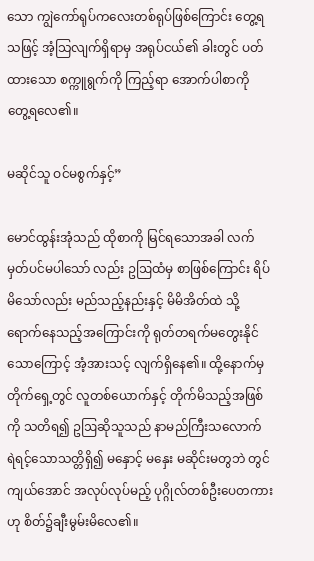သော ကျွဲကော်ရုပ်ကလေးတစ်ရုပ်ဖြစ်ကြောင်း တွေ့ရသဖြင့် အံ့သြလျက်ရှိရာမှ အရုပ်ငယ်၏ ခါးတွင် ပတ်ထားသော စက္ကူရွက်ကို ကြည့်ရာ အောက်ပါစာကို တွေ့ရလေ၏။

မဆိုင်သူ ဝင်မစွက်နှင့်”

မောင်ထွန်းအုံသည် ထိုစာကို မြင်ရသောအခါ လက်မှတ်ပင်မပါသော် လည်း ဥဩထံမှ စာဖြစ်ကြောင်း ရိပ်မိသော်လည်း မည်သည့်နည်းနှင့် မိမိအိတ်ထဲ သို့ ရောက်နေသည့်အကြောင်းကို ရုတ်တရက်မတွေးနိုင်သောကြောင့် အံ့အားသင့် လျက်ရှိနေ၏။ ထို့နောက်မှ တိုက်ရှေ့တွင် လူတစ်ယောက်နှင့် တိုက်မိသည့်အဖြစ် ကို သတိရ၍ ဥဩဆိုသူသည် နာမည်ကြီးသလောက် ရဲရင့်သောသတ္တိရှိ၍ မနှောင့် မနှေး မဆိုင်းမတွဘဲ တွင်ကျယ်အောင် အလုပ်လုပ်မည့် ပုဂ္ဂိုလ်တစ်ဦးပေတကားဟု စိတ်၌ချီးမွမ်းမိလေ၏။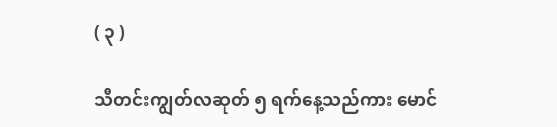( ၃ )

သီတင်းကျွတ်လဆုတ် ၅ ရက်နေ့သည်ကား မောင်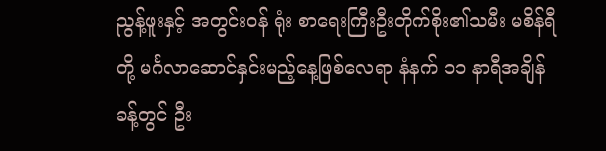ညွန့်ဖူးနှင့် အတွင်းဝန် ရုံး စာရေးကြီးဦးတိုက်စိုး၏သမီး မစိန်ရီတို့ မင်္ဂလာဆောင်နှင်းမည့်နေ့ဖြစ်လေရာ နံနက် ၁၁ နာရီအချိန်ခန့်တွင် ဦး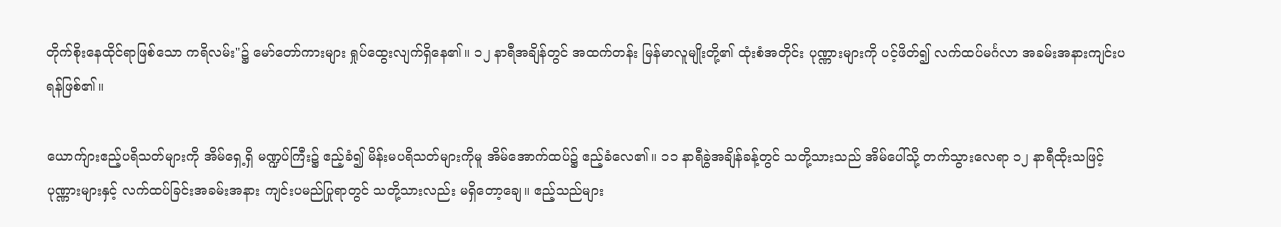တိုက်စိုးနေထိုင်ရာဖြစ်သော ကရိလမ်း"၌ မော်တော်ကားများ ရှုပ်ထွေးလျက်ရှိနေ၏။ ၁၂ နာရီအချိန်တွင် အထက်တန်း မြန်မာလူမျိုးတို့၏ ထုံးစံအတိုင်း ပုဏ္ဏားများကို ပင့်ဖိတ်၍ လက်ထပ်မင်္ဂလာ အခမ်းအနားကျင်းပရန်ဖြစ်၏။

ယောက်ျားဧည့်ပရိသတ်များကို အိမ်ရှေ့ရှိ မဏ္ဍပ်ကြီး၌ ဧည့်ခံ၍ မိန်းမပရိသတ်များကိုမူ အိမ်အောက်ထပ်၌ ဧည့်ခံလေ၏။ ၁၁ နာရီခွဲအချိန်ခန့်တွင် သတို့သားသည် အိမ်ပေါ်သို့ တက်သွားလေရာ ၁၂ နာရီထိုးသဖြင့် ပုဏ္ဏားများနှင့် လက်ထပ်ခြင်းအခမ်းအနား ကျင်းပမည်ပြုရာတွင် သတို့သားလည်း မရှိတော့ချေ။ ဧည့်သည်များ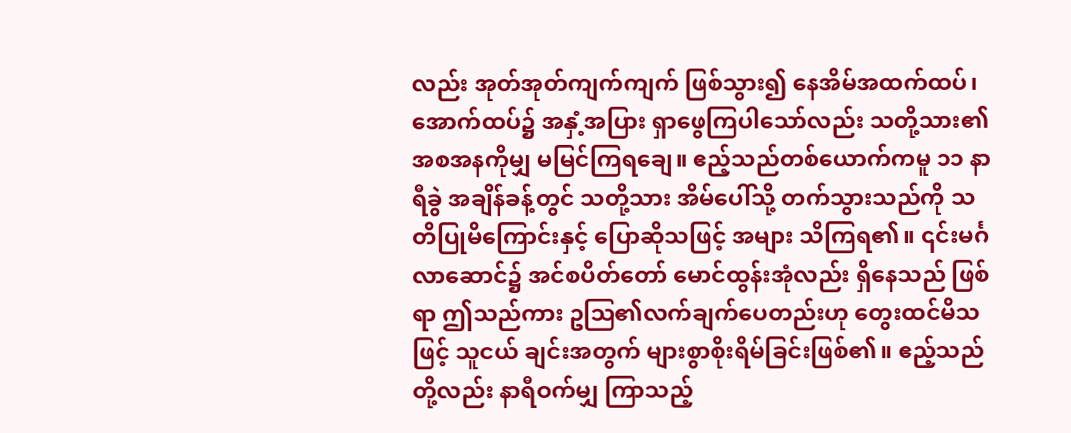လည်း အုတ်အုတ်ကျက်ကျက် ဖြစ်သွား၍ နေအိမ်အထက်ထပ်၊အောက်ထပ်၌ အနှံ့အပြား ရှာဖွေကြပါသော်လည်း သတို့သား၏ အစအနကိုမျှ မမြင်ကြရချေ။ ဧည့်သည်တစ်ယောက်ကမူ ၁၁ နာရီခွဲ အချိန်ခန့်တွင် သတို့သား အိမ်ပေါ်သို့ တက်သွားသည်ကို သတိပြုမိကြောင်းနှင့် ပြောဆိုသဖြင့် အများ သိကြရ၏။ ၎င်းမင်္ဂလာဆောင်၌ အင်စပိတ်တော် မောင်ထွန်းအုံလည်း ရှိနေသည် ဖြစ်ရာ ဤသည်ကား ဥဩ၏လက်ချက်ပေတည်းဟု တွေးထင်မိသဖြင့် သူငယ် ချင်းအတွက် များစွာစိုးရိမ်ခြင်းဖြစ်၏။ ဧည့်သည်တို့လည်း နာရီဝက်မျှ ကြာသည့်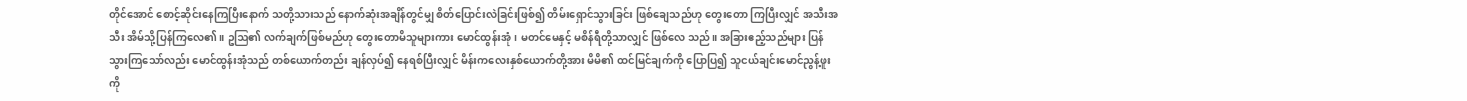တိုင်အောင် စောင့်ဆိုင်းနေကြပြီးနောက် သတို့သားသည် နောက်ဆုံးအချိန်တွင်မျှ စိတ်ပြောင်းလဲခြင်းဖြစ်၍ တိမ်းရှောင်သွားခြင်း ဖြစ်ချေသည်ဟု တွေးတော ကြပြီးလျှင် အသီးအသီး အိမ်သို့ပြန်ကြလေ၏။ ဥဩ၏ လက်ချက်ဖြစ်မည်ဟု တွေးတောမိသူများကား မောင်ထွန်းအုံ၊ မတင်မေနှင့် မစိန်ရီတို့သာလျှင် ဖြစ်လေ သည်။ အခြားဧည့်သည်များ ပြန်သွားကြသော်လည်း မောင်ထွန်းအုံသည် တစ်ယောက်တည်း ချန်လှပ်၍ နေရစ်ပြီးလျှင် မိန်းကလေးနှစ်ယောက်တို့အား မိမိ၏ ထင်မြင်ချက်ကို ပြောပြ၍ သူငယ်ချင်းမောင်ညွန့်ဖူးကို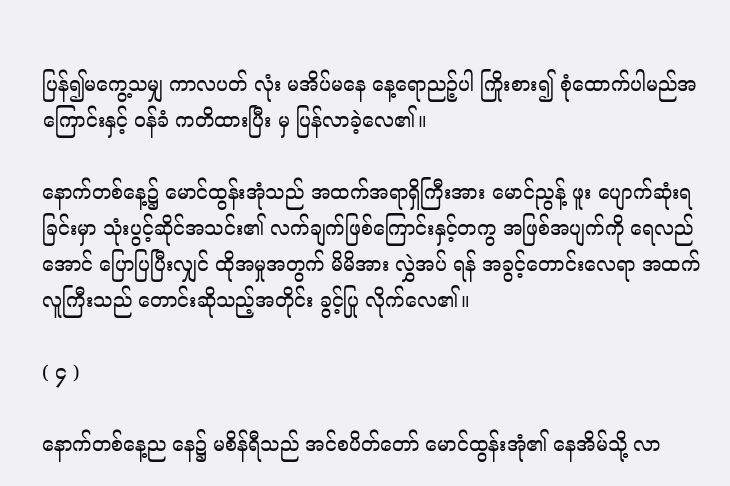ပြန်၍မကွေ့သမျှ ကာလပတ် လုံး မအိပ်မနေ နေ့ရောညဉ့်ပါ ကြိုးစား၍ စုံထောက်ပါမည်အကြောင်းနှင့် ဝန်ခံ ကတိထားပြီး မှ ပြန်လာခဲ့လေ၏။

နောက်တစ်နေ့၌ မောင်ထွန်းအုံသည် အထက်အရာရှိကြီးအား မောင်ညွန့် ဖူး ပျောက်ဆုံးရခြင်းမှာ သုံးပွင့်ဆိုင်အသင်း၏ လက်ချက်ဖြစ်ကြောင်းနှင့်တကွ အဖြစ်အပျက်ကို ရေလည်အောင် ပြောပြပြီးလျှင် ထိုအမှုအတွက် မိမိအား လွှဲအပ် ရန် အခွင့်တောင်းလေရာ အထက်လူကြီးသည် တောင်းဆိုသည့်အတိုင်း ခွင့်ပြု လိုက်လေ၏။

( ၄ )

နောက်တစ်နေ့ည နေ၌ မစိန်ရီသည် အင်စပိတ်တော် မောင်ထွန်းအုံ၏ နေအိမ်သို့ လာ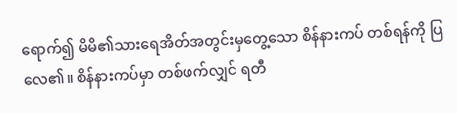ရောက်၍ မိမိ၏သားရေအိတ်အတွင်းမှတွေ့သော စိန်နားကပ် တစ်ရန်ကို ပြလေ၏။ စိန်နားကပ်မှာ တစ်ဖက်လျှင် ရတီ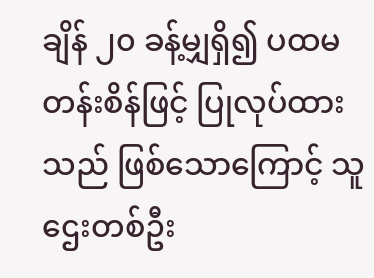ချိန် ၂၀ ခန့်မျှရှိ၍ ပထမတန်းစိန်ဖြင့် ပြုလုပ်ထားသည် ဖြစ်သောကြောင့် သူဌေးတစ်ဦး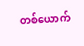တစ်ယောက်